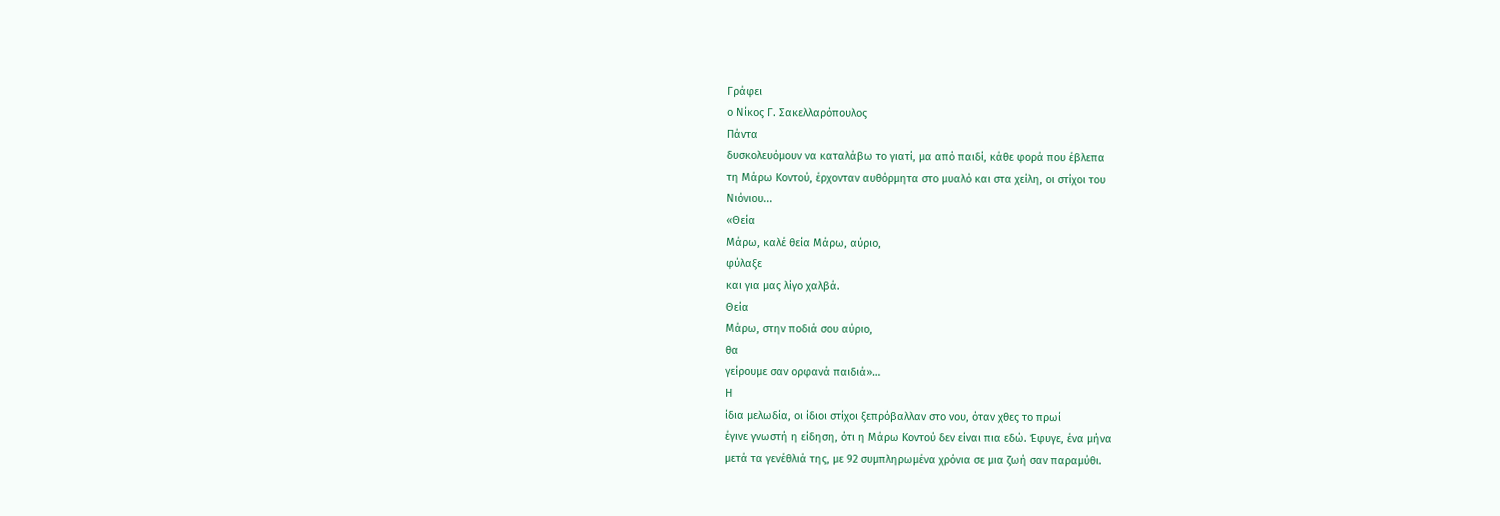Γράφει
ο Νίκος Γ. Σακελλαρόπουλος
Πάντα
δυσκολευόμουν να καταλάβω το γιατί, μα από παιδί, κάθε φορά που έβλεπα
τη Μάρω Κοντού, έρχονταν αυθόρμητα στο μυαλό και στα χείλη, οι στίχοι του
Νιόνιου...
«Θεία
Μάρω, καλέ θεία Μάρω, αύριο,
φύλαξε
και για μας λίγο χαλβά.
Θεία
Μάρω, στην ποδιά σου αύριο,
θα
γείρουμε σαν ορφανά παιδιά»…
Η
ίδια μελωδία, οι ίδιοι στίχοι ξεπρόβαλλαν στο νου, όταν χθες το πρωί
έγινε γνωστή η είδηση, ότι η Μάρω Κοντού δεν είναι πια εδώ. Έφυγε, ένα μήνα
μετά τα γενέθλιά της, με 92 συμπληρωμένα χρόνια σε μια ζωή σαν παραμύθι.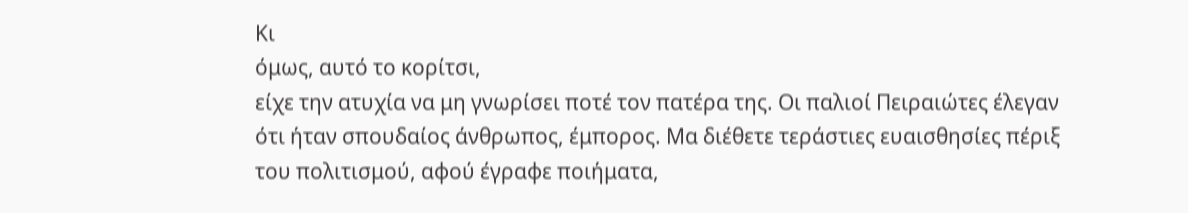Κι
όμως, αυτό το κορίτσι,
είχε την ατυχία να μη γνωρίσει ποτέ τον πατέρα της. Οι παλιοί Πειραιώτες έλεγαν
ότι ήταν σπουδαίος άνθρωπος, έμπορος. Μα διέθετε τεράστιες ευαισθησίες πέριξ
του πολιτισμού, αφού έγραφε ποιήματα,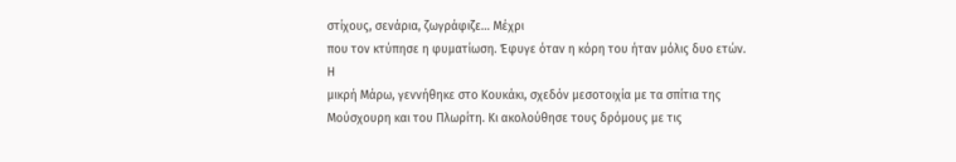στίχους, σενάρια, ζωγράφιζε… Μέχρι
που τον κτύπησε η φυματίωση. Έφυγε όταν η κόρη του ήταν μόλις δυο ετών.
Η
μικρή Μάρω, γεννήθηκε στο Κουκάκι, σχεδόν μεσοτοιχία με τα σπίτια της
Μούσχουρη και του Πλωρίτη. Κι ακολούθησε τους δρόμους με τις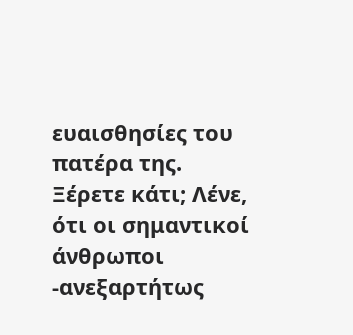ευαισθησίες του
πατέρα της.
Ξέρετε κάτι; Λένε, ότι οι σημαντικοί άνθρωποι -ανεξαρτήτως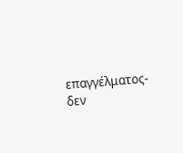επαγγέλματος- δεν